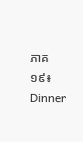ភាគ១៩៖ Dinner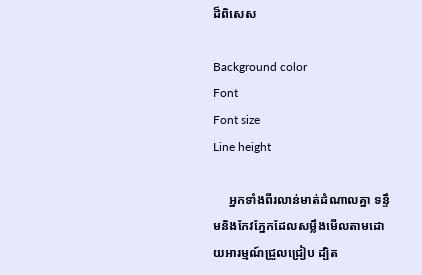ដ៏ពិសេស

Background color
Font
Font size
Line height

     អ្នកទាំងពីរលាន់មាត់ដំណាលគ្នា ទន្ទឹមនិងកែវភ្នែកដែលសម្លឹងមើលតាមដោយអារម្មណ៍ជ្រួលជ្រៀប ដ្បិត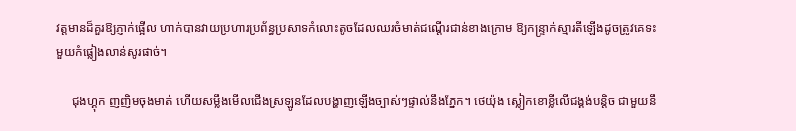វត្តមានដ៏គួរឱ្យភ្ញាក់ផ្អើល ហាក់បានវាយប្រហារប្រព័ន្ធប្រសាទកំលោះតូចដែលឈរចំមាត់ជណ្តើរជាន់ខាងក្រោម ឱ្យកន្ទ្រាក់ស្មារតីឡើងដូចត្រូវគេទះមួយកំផ្លៀងលាន់សូរផាច់។

     ជុងហ្គុក ញញិមចុងមាត់ ហើយសម្លឹងមើលជើងស្រឡូនដែលបង្ហាញឡើងច្បាស់ៗផ្ទាល់នឹងភ្នែក។ ថេយ៉ុង ស្លៀកខោខ្លីលើជង្គង់បន្តិច ជាមួយនឹ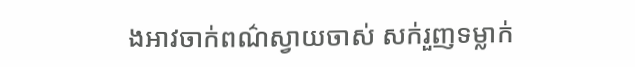ងអាវចាក់ពណ៌ស្វាយចាស់ សក់រួញទម្លាក់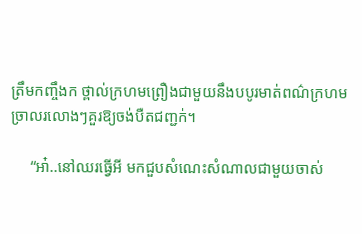ត្រឹមកញ្ចឹងក ថ្ពាល់ក្រហមព្រឿងជាមួយនឹងបបូរមាត់ពណ៌ក្រហមច្រាលរលោងៗគួរឱ្យចង់បឺតជញ្ជក់។

     “អា៎..នៅឈរធ្វើអី មកជួបសំណេះសំណាលជាមួយចាស់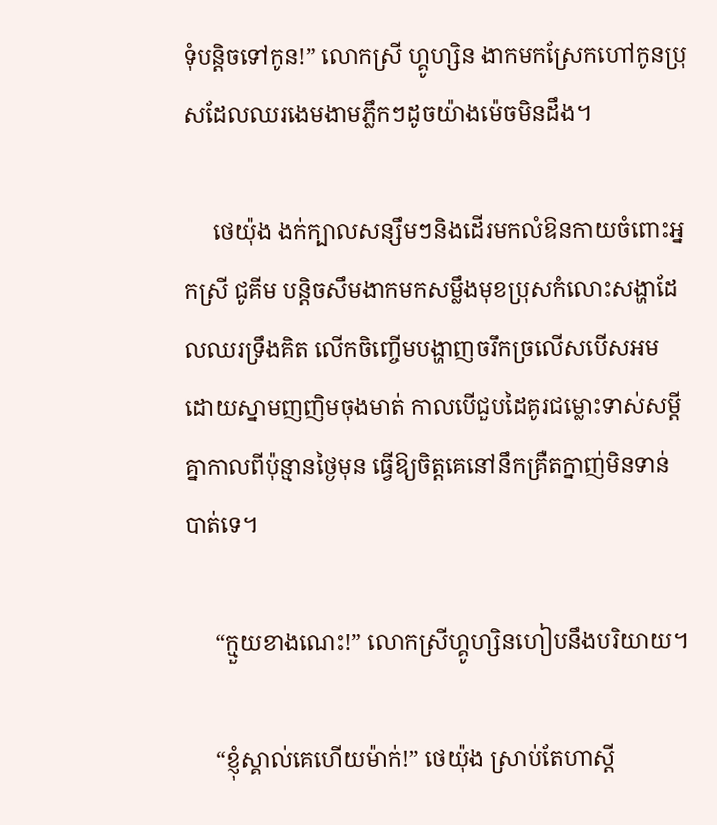ទុំបន្តិចទៅកូន!” លោកស្រី ហ្គូហ្សិន ងាកមកស្រែកហៅកូនប្រុសដែលឈរងេមងាមភ្លឹកៗដូចយ៉ាងម៉េចមិនដឹង។

     ថេយ៉ុង ងក់ក្បាលសន្សឹមៗនិងដើរមកលំឱនកាយចំពោះអ្នកស្រី ជូគីម បន្តិចសឹមងាកមកសម្លឹងមុខប្រុសកំលោះសង្ហាដែលឈរទ្រឹងគិត លើកចិញ្ចើមបង្ហាញចរឹកច្រលើសបើសអមដោយស្នាមញញិមចុងមាត់ កាលបើជួបដៃគូរជម្លោះទាស់សម្តីគ្នាកាលពីប៉ុន្មានថ្ងៃមុន ធ្វើឱ្យចិត្តគេនៅនឹកគ្រឺតក្នាញ់មិនទាន់បាត់ទេ។

     “ក្មួយខាងណេះ!” លោកស្រីហ្គូហ្សិនហៀបនឹងបរិយាយ។

     “ខ្ញុំស្គាល់គេហើយម៉ាក់!” ថេយ៉ុង ស្រាប់តែហាស្តី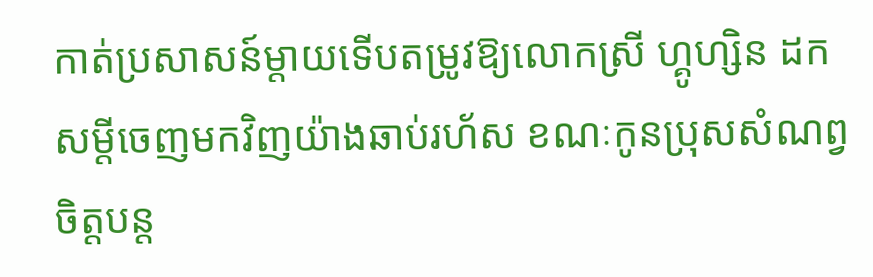កាត់ប្រសាសន៍ម្តាយទើបតម្រូវឱ្យលោកស្រី ហ្គូហ្សិន ដកសម្តីចេញមកវិញយ៉ាងឆាប់រហ័ស ខណៈកូនប្រុសសំណព្វចិត្តបន្ត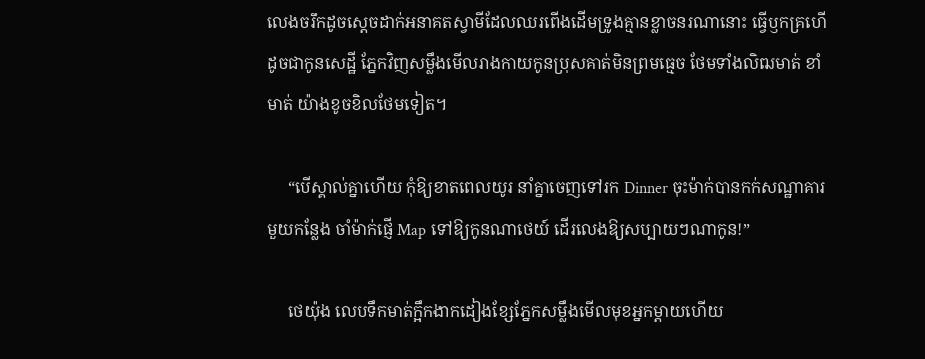លេងចរឹកដូចស្តេចដាក់អនាគតស្វាមីដែលឈរពើងដើមទ្រូងគ្មានខ្លាចនរណានោះ ធ្វើឫកគ្រហើដូចជាកូនសេដ្ឋី ភ្នែកវិញសម្លឹងមើលរាងកាយកូនប្រុសគាត់មិនព្រមធ្មេច ថែមទាំងលិឍមាត់ ខាំមាត់ យ៉ាងខូចខិលថែមទៀត។

     “បើស្គាល់គ្នាហើយ កុំឱ្យខាតពេលយូរ នាំគ្នាចេញទៅរក Dinner ចុះម៉ាក់បានកក់សណ្ឋាគារមួយកន្លែង ចាំម៉ាក់ផ្ញើ Map ទៅឱ្យកូនណាថេយ៍ ដើរលេងឱ្យសប្បាយៗណាកូន!”

     ថេយ៉ុង លេបទឹកមាត់ក្អឹកងាកដៀងខ្សែភ្នែកសម្លឹងមើលមុខអ្នកម្តាយហើយ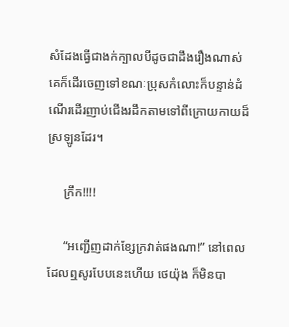សំដែងធ្វើជាងក់ក្បាលបីដូចជាដឹងរឿងណាស់គេក៏ដើរចេញទៅខណៈប្រុសកំលោះក៏បន្ទាន់ដំណើរដើរញាប់ជើងរដឹកតាមទៅពីក្រោយកាយដ៏ស្រឡូនដែរ។

     ក្រឹក!!!!

     “អញ្ជើញដាក់ខ្សែក្រវាត់ផងណា!” នៅពេលដែលឮសូរបែបនេះហើយ ថេយ៉ុង ក៏មិនបា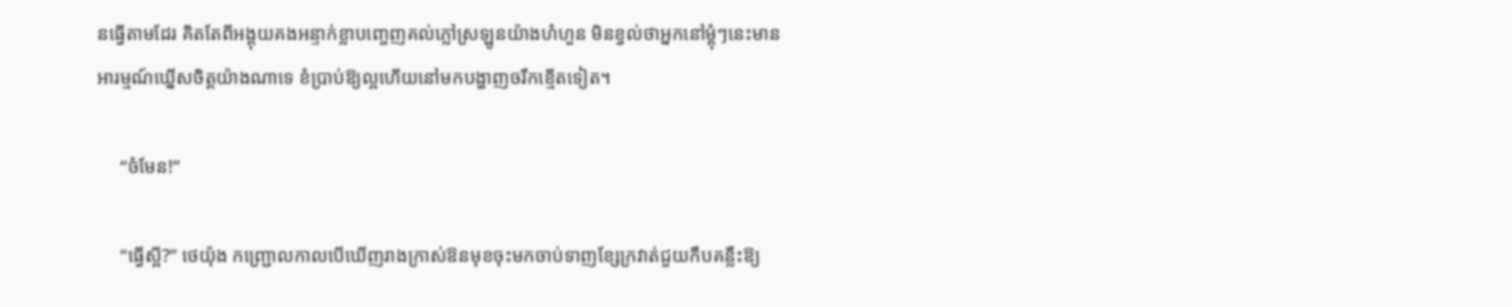នធ្វើតាមដែរ គិតតែពីអង្គុយគងអន្ទាក់ខ្លាបញ្ចេញគល់ភ្លៅស្រឡូនយ៉ាងហំហួន មិនខ្វល់ថាអ្នកនៅម្តុំៗនេះមានអារម្មណ៍ឃ្នើសចិត្តយ៉ាងណាទេ ខំប្រាប់ឱ្យល្អហើយនៅមកបង្ហាញចរឹកខ្មើតទៀត។

     “ចំមែន!”

     “ធ្វើស្អី?” ថេយ៉ុង កញ្ជ្រោលកាលបើឃើញរាងក្រាស់ឱនមុខចុះមកចាប់ទាញខ្សែក្រវាត់ជួយកឹបគន្លឹះឱ្យ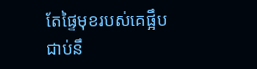តែផ្ទៃមុខរបស់គេផ្អឹបជាប់នឹ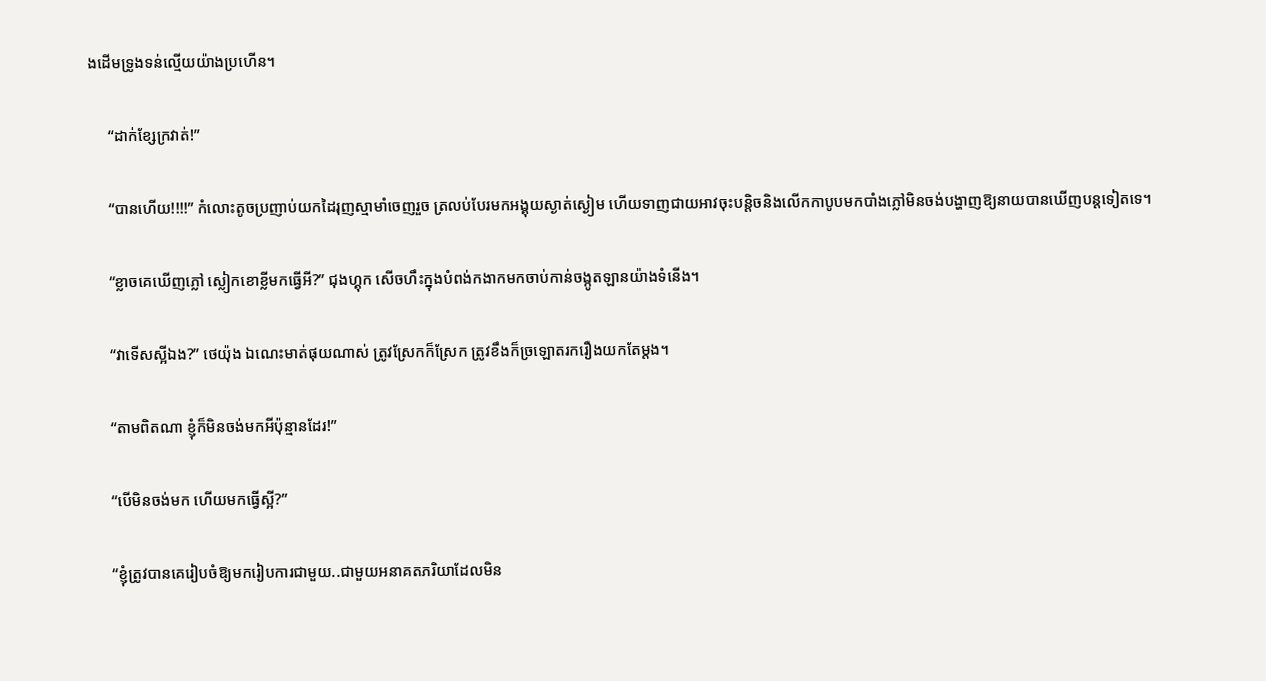ងដើមទ្រូងទន់ល្មើយយ៉ាងប្រហើន។

     “ដាក់ខ្សែក្រវាត់!”

     “បានហើយ!!!!” កំលោះតូចប្រញាប់យកដៃរុញស្មាមាំចេញរួច ត្រលប់បែរមកអង្គុយស្ងាត់ស្ងៀម ហើយទាញជាយអាវចុះបន្តិចនិងលើកកាបូបមកបាំងភ្លៅមិនចង់បង្ហាញឱ្យនាយបានឃើញបន្តទៀតទេ។

     “ខ្លាចគេឃើញភ្លៅ ស្លៀកខោខ្លីមកធ្វើអី?” ជុងហ្គុក សើចហឹះក្នុងបំពង់កងាកមកចាប់កាន់ចង្កូតឡានយ៉ាងទំនើង។

     “វាទើសស្អីឯង?” ថេយ៉ុង ឯណេះមាត់ផុយណាស់ ត្រូវស្រែកក៏ស្រែក ត្រូវខឹងក៏ច្រឡោតរករឿងយកតែម្តង។

     “តាមពិតណា ខ្ញុំក៏មិនចង់មកអីប៉ុន្មានដែរ!”

     “បើមិនចង់មក ហើយមកធ្វើស្អី?”

     “ខ្ញុំត្រូវបានគេរៀបចំឱ្យមករៀបការជាមួយ..ជាមួយអនាគតភរិយាដែលមិន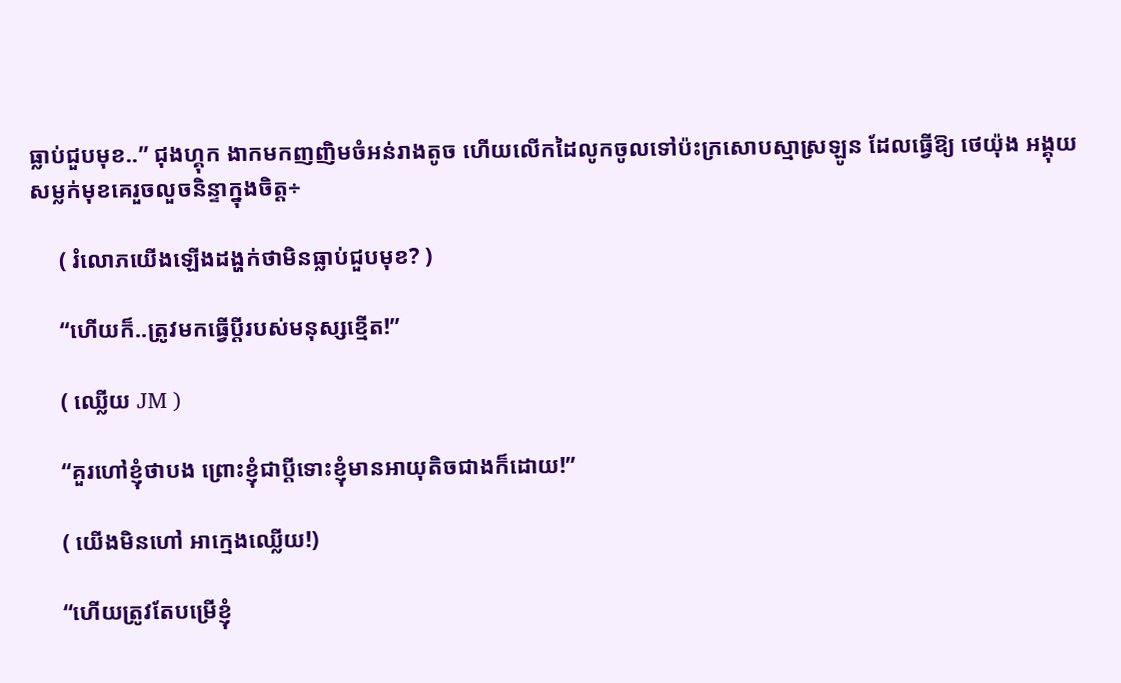ធ្លាប់ជួបមុខ..” ជុងហ្គុក ងាកមកញញិមចំអន់រាងតូច ហើយលើកដៃលូកចូលទៅប៉ះក្រសោបស្មាស្រឡូន ដែលធ្វើឱ្យ ថេយ៉ុង អង្គុយសម្លក់មុខគេរួចលួចនិន្ទាក្នុងចិត្ត÷

     ( រំលោភយើងឡើងដង្ហក់ថាមិនធ្លាប់ជួបមុខ? )

     “ហើយក៏..ត្រូវមកធ្វើប្តីរបស់មនុស្សខ្មើត!”

     ( ឈ្លើយ JM )

     “គួរហៅខ្ញុំថាបង ព្រោះខ្ញុំជាប្តីទោះខ្ញុំមានអាយុតិចជាងក៏ដោយ!”

     ( យើងមិនហៅ អាក្មេងឈ្លើយ!)

     “ហើយត្រូវតែបម្រើខ្ញុំ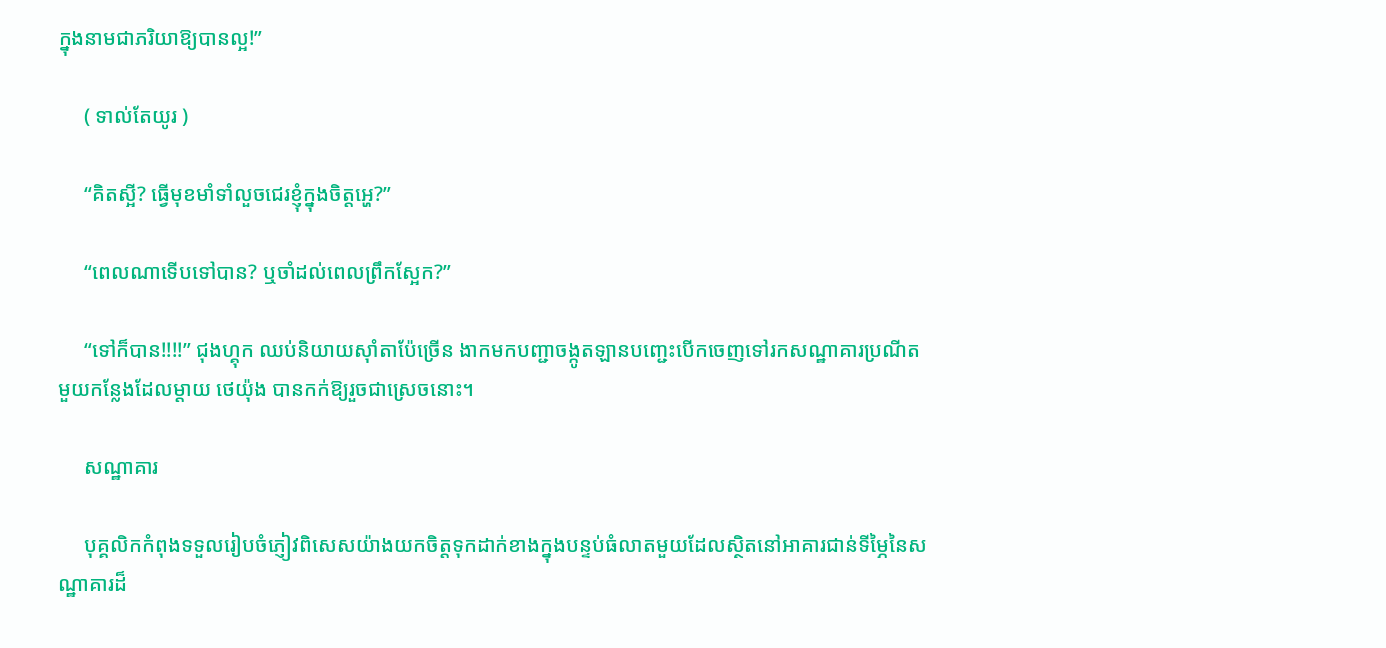ក្នុងនាមជាភរិយាឱ្យបានល្អ!”

     ( ទាល់តែយូរ )

     “គិតស្អី? ធ្វើមុខមាំទាំលួចជេរខ្ញុំក្នុងចិត្តអ្ហេ?”

     “ពេលណាទើបទៅបាន? ឬចាំដល់ពេលព្រឹកស្អែក?”

     “ទៅក៏បាន!!!!” ជុងហ្គុក ឈប់និយាយស៊ាំតាប៉ែច្រើន ងាកមកបញ្ជាចង្កូតឡានបញ្ជេះបើកចេញទៅរកសណ្ឋាគារប្រណីតមួយកន្លែងដែលម្តាយ ថេយ៉ុង បានកក់ឱ្យរួចជាស្រេចនោះ។

     សណ្ឋាគារ

     បុគ្គលិកកំពុងទទួលរៀបចំភ្ញៀវពិសេសយ៉ាងយកចិត្តទុកដាក់ខាងក្នុងបន្ទប់ធំលាតមួយដែលស្ថិតនៅអាគារជាន់ទីម្ភៃនៃសណ្ឋាគារដ៏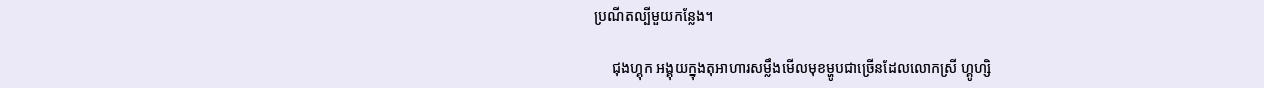ប្រណីតល្បីមួយកន្លែង។

     ជុងហ្គុក អង្គុយក្នុងតុអាហារសម្លឹងមើលមុខម្ហូបជាច្រើនដែលលោកស្រី ហ្គូហ្សិ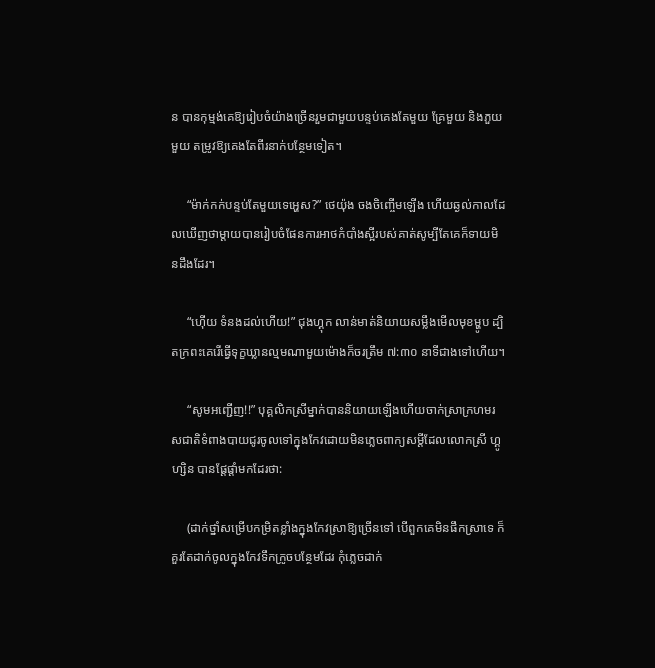ន បានកុម្មង់គេឱ្យរៀបចំយ៉ាងច្រើនរួមជាមួយបន្ទប់គេងតែមួយ គ្រែមួយ និងភួយមួយ តម្រូវឱ្យគេងតែពីរនាក់បន្ថែមទៀត។

     “ម៉ាក់កក់បន្ទប់តែមួយទេអ្ហេស?” ថេយ៉ុង ចងចិញ្ចើមឡើង ហើយឆ្ងល់កាលដែលឃើញថាម្តាយបានរៀបចំផែនការអាថកំបាំងស្អីរបស់គាត់សូម្បីតែគេក៏ទាយមិនដឹងដែរ។

     “ហ៊ើយ ទំនងដល់ហើយ!” ជុងហ្គុក លាន់មាត់និយាយសម្លឹងមើលមុខម្ហូប ដ្បិតក្រពះគេរើធ្វើទុក្ខឃ្លានល្មមណាមួយម៉ោងក៏ចរត្រឹម ៧:៣០ នាទីជាងទៅហើយ។

     “សូមអញ្ជើញ!!” បុគ្គលិកស្រីម្នាក់បាននិយាយឡើងហើយចាក់ស្រាក្រហមរសជាតិទំពាងបាយជូរចូលទៅក្នុងកែវដោយមិនភ្លេចពាក្យសម្តីដែលលោកស្រី ហ្គូហ្សិន បានផ្តែផ្តាំមកដែរថា:

     (ដាក់ថ្នាំសម្រើបកម្រិតខ្លាំងក្នុងកែវស្រាឱ្យច្រើនទៅ បើពួកគេមិនផឹកស្រាទេ ក៏គួរតែដាក់ចូលក្នុងកែវទឹកក្រូចបន្ថែមដែរ កុំភ្លេចដាក់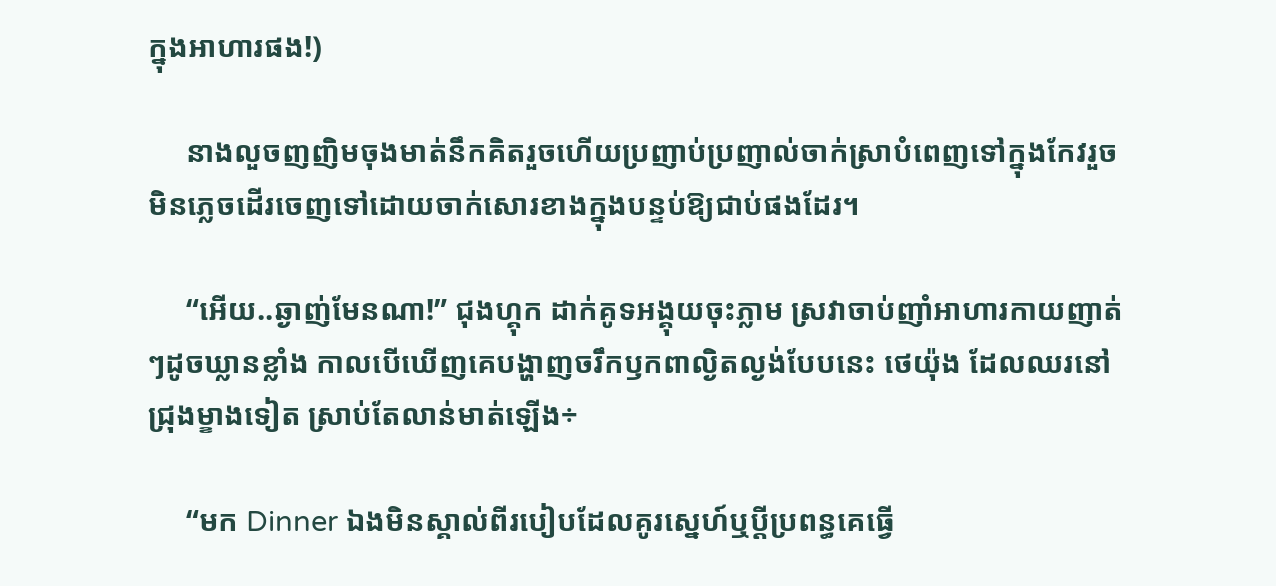ក្នុងអាហារផង!)

     នាងលួចញញិមចុងមាត់នឹកគិតរួចហើយប្រញាប់ប្រញាល់ចាក់ស្រាបំពេញទៅក្នុងកែវរួច មិនភ្លេចដើរចេញទៅដោយចាក់សោរខាងក្នុងបន្ទប់ឱ្យជាប់ផងដែរ។

     “អើយ..ឆ្ងាញ់មែនណា!” ជុងហ្គុក ដាក់គូទអង្គុយចុះភ្លាម ស្រវាចាប់ញាំអាហារកាយញាត់ៗដូចឃ្លានខ្លាំង កាលបើឃើញគេបង្ហាញចរឹកឫកពាល្ងិតល្ងង់បែបនេះ ថេយ៉ុង ដែលឈរនៅជ្រុងម្ខាងទៀត ស្រាប់តែលាន់មាត់ឡើង÷

     “មក Dinner ឯងមិនស្គាល់ពីរបៀបដែលគូរស្នេហ៍ឬប្តីប្រពន្ធគេធ្វើ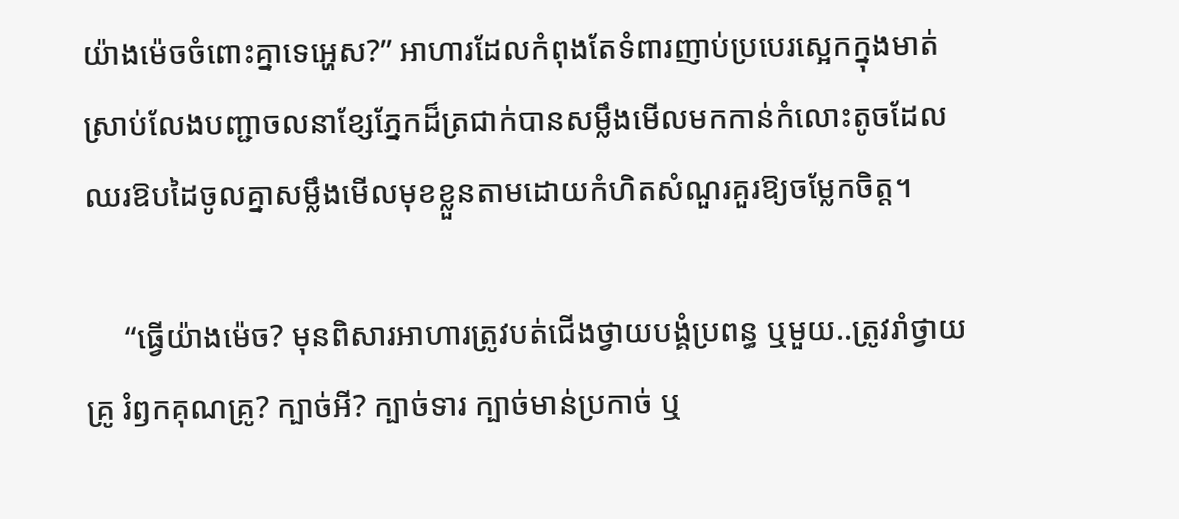យ៉ាងម៉េចចំពោះគ្នាទេអ្ហេស?” អាហារដែលកំពុងតែទំពារញាប់ប្របេរស្អេកក្នុងមាត់ស្រាប់លែងបញ្ជាចលនាខ្សែភ្នែកដ៏ត្រជាក់បានសម្លឹងមើលមកកាន់កំលោះតូចដែលឈរឱបដៃចូលគ្នាសម្លឹងមើលមុខខ្លួនតាមដោយកំហិតសំណួរគួរឱ្យចម្លែកចិត្ត។

     “ធ្វើយ៉ាងម៉េច? មុនពិសារអាហារត្រូវបត់ជើងថ្វាយបង្គំប្រពន្ធ ឬមួយ..ត្រូវរាំថ្វាយគ្រូ រំឭកគុណគ្រូ? ក្បាច់អី? ក្បាច់ទារ ក្បាច់មាន់ប្រកាច់ ឬ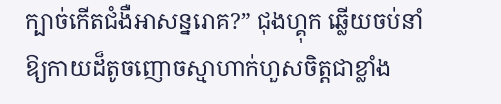ក្បាច់កើតជំងឺអាសន្នរោគ?” ជុងហ្គុក ឆ្លើយចប់នាំឱ្យកាយដ៏តូចញោចស្មាហាក់ហួសចិត្តជាខ្លាំង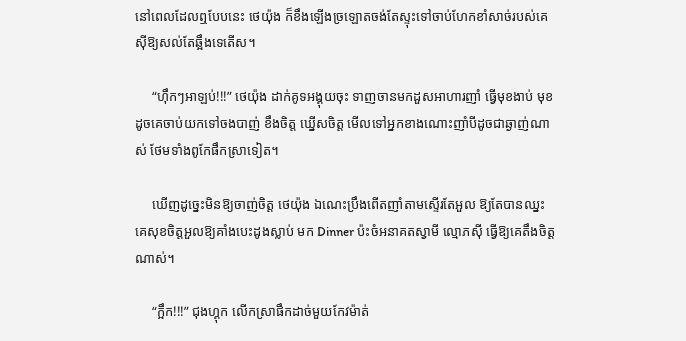នៅពេលដែលឮបែបនេះ ថេយ៉ុង ក៏ខឹងឡើងច្រឡោតចង់តែស្ទុះទៅចាប់ហែកខាំសាច់របស់គេស៊ីឱ្យសល់តែឆ្អឹងទេតើស។

     “ហ៊ឹកៗអាឡប់!!!” ថេយ៉ុង ដាក់គូទអង្គុយចុះ ទាញចានមកដួសអាហារញាំ ធ្វើមុខងាប់ មុខដូចគេចាប់យកទៅចងបាញ់ ខឹងចិត្ត ឃ្នើសចិត្ត មើលទៅអ្នកខាងណោះញាំបីដូចជាឆ្ងាញ់ណាស់ ថែមទាំងពូកែផឹកស្រាទៀត។

     ឃើញដូច្នេះមិនឱ្យចាញ់ចិត្ត ថេយ៉ុង ឯណេះប្រឹងពើតញាំតាមស្ទើរតែអួល ឱ្យតែបានឈ្នះគេសុខចិត្តអួលឱ្យគាំងបេះដូងស្លាប់ មក Dinner ប៉ះចំអនាគតស្វាមី ល្មោភស៊ី ធ្វើឱ្យគេតឹងចិត្តណាស់។

     “ក្អឹក!!!” ជុងហ្គុក លើកស្រាផឹកដាច់មួយកែវម៉ាត់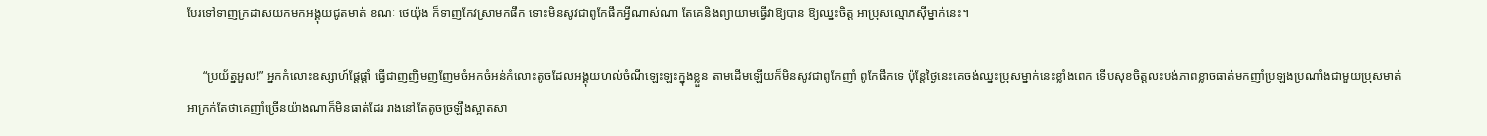បែរទៅទាញក្រដាសយកមកអង្គុយជូតមាត់ ខណៈ ថេយ៉ុង ក៏ទាញកែវស្រាមកផឹក ទោះមិនសូវជាពូកែផឹកអ្វីណាស់ណា តែគេនិងព្យាយាមធ្វើវាឱ្យបាន ឱ្យឈ្នះចិត្ត អាប្រុសល្មោភស៊ីម្នាក់នេះ។

     “ប្រយ័ត្នអួល!” អ្នកកំលោះឧស្សាហ៍ផ្តែផ្តាំ ធ្វើជាញញិមញញែមចំអកចំអន់កំលោះតូចដែលអង្គុយហល់ចំណីឡេះឡះក្នុងខ្លួន តាមដើមឡើយក៏មិនសូវជាពូកែញាំ ពូកែផឹកទេ ប៉ុន្តែថ្ងៃនេះគេចង់ឈ្នះប្រុសម្នាក់នេះខ្លាំងពេក ទើបសុខចិត្តលះបង់ភាពខ្លាចធាត់មកញាំប្រឡងប្រណាំងជាមួយប្រុសមាត់អាក្រក់តែថាគេញាំច្រើនយ៉ាងណាក៏មិនធាត់ដែរ រាងនៅតែតូចច្រឡឹងស្អាតសា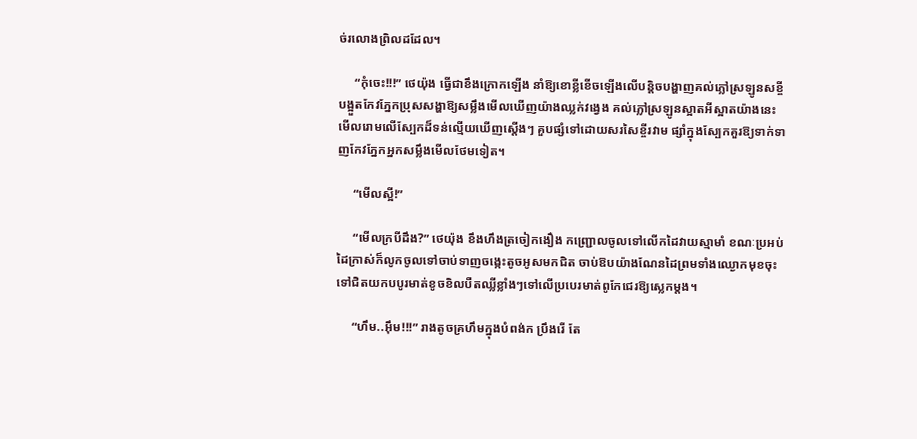ច់រលោងព្រិលដដែល។

     “កុំចេះ!!!” ថេយ៉ុង ធ្វើជាខឹងក្រោកឡើង នាំឱ្យខោខ្លីខើចឡើងលើបន្តិចបង្ហាញគល់ភ្លៅស្រឡូនសខ្ចីបង្អួតកែវភ្នែកប្រុសសង្ហាឱ្យសម្លឹងមើលឃើញយ៉ាងឈ្លក់វង្វេង គល់ភ្លៅស្រឡូនស្អាតអីស្អាតយ៉ាងនេះ មើលរោមលើស្បែកដ៏ទន់ល្មើយឃើញស្តើងៗ គួបផ្សំទៅដោយសរសៃខ្ចីរវាម ផ្សាំក្នុងស្បែកគួរឱ្យទាក់ទាញកែវភ្នែកអ្នកសម្លឹងមើលថែមទៀត។

     “មើលស្អី!”

     “មើលក្របីដឹង?” ថេយ៉ុង ខឹងហឹងត្រចៀកងឿង កញ្ជ្រោលចូលទៅលើកដៃវាយស្មាមាំ ខណៈប្រអប់ដៃក្រាស់ក៏លូកចូលទៅចាប់ទាញចង្កេះតូចអូសមកជិត ចាប់ឱបយ៉ាងណែនដៃព្រមទាំងឈ្ងោកមុខចុះទៅជិតយកបបូរមាត់ខូចខិលបឺតឈ្លីខ្លាំងៗទៅលើប្របេរមាត់ពូកែជេរឱ្យស្លេកម្តង។

     “ហឹម..អ៊ឹម!!!” រាងតូចគ្រហឹមក្នុងបំពង់ក ប្រឹងរើ តែ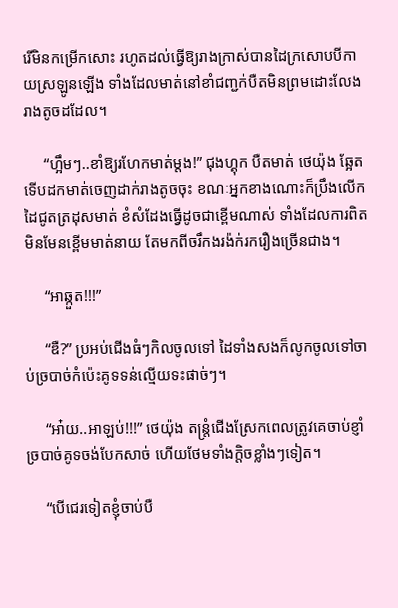រើមិនកម្រើកសោះ រហូតដល់ធ្វើឱ្យរាងក្រាស់បានដៃក្រសោបបីកាយស្រឡូនឡើង ទាំងដែលមាត់នៅខាំជញ្ជក់បឺតមិនព្រមដោះលែងរាងតូចដដែល។

     “ហ្អឹមៗ..ខាំឱ្យរហែកមាត់ម្តង!” ជុងហ្គុក បឺតមាត់ ថេយ៉ុង ឆ្អែតទើបដកមាត់ចេញដាក់រាងតូចចុះ ខណៈអ្នកខាងណោះក៏ប្រឹងលើកដៃជូតត្រដុសមាត់ ខំសំដែងធ្វើដូចជាខ្ពើមណាស់ ទាំងដែលការពិតមិនមែនខ្ពើមមាត់នាយ តែមកពីចរឹកងរង៉ក់រករឿងច្រើនជាង។

     “អាឆ្កួត!!!”

     “ឌឺ?” ប្រអប់ជើងធំៗកិលចូលទៅ ដៃទាំងសងក៏លូកចូលទៅចាប់ច្របាច់កំប៉េះគូទទន់ល្មើយទះផាច់ៗ។

     “អា៎យ..អាឡប់!!!” ថេយ៉ុង តន្រ្តំជើងស្រែកពេលត្រូវគេចាប់ខ្ញាំច្របាច់គូទចង់បែកសាច់ ហើយថែមទាំងក្តិចខ្លាំងៗទៀត។

     “បើជេរទៀតខ្ញុំចាប់បឺ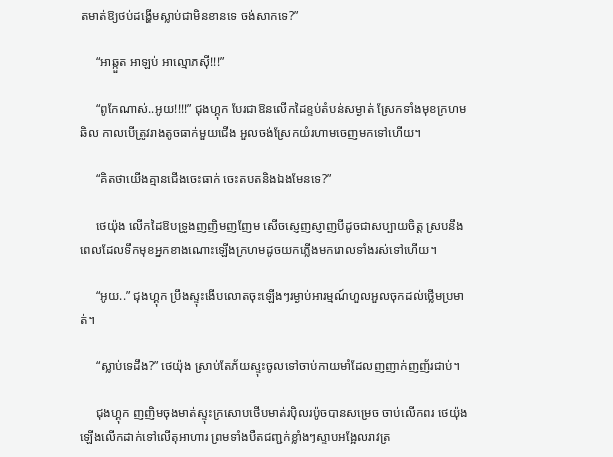តមាត់ឱ្យថប់ដង្ហើមស្លាប់ជាមិនខានទេ ចង់សាកទេ?”

     “អាឆ្កួត អាឡប់ អាល្មោភស៊ី!!!”

     “ពូកែណាស់..អូយ!!!!” ជុងហ្គុក បែរជាឱនលើកដៃខ្ទប់តំបន់សម្ងាត់ ស្រែកទាំងមុខក្រហមឆិល កាលបើត្រូវរាងតូចធាក់មួយជើង អួលចង់ស្រែកយំរហាមចេញមកទៅហើយ។

     “គិតថាយើងគ្មានជើងចេះធាក់ ចេះតបតនិងឯងមែនទេ?”

     ថេយ៉ុង លើកដៃឱបទ្រូងញញិមញញែម សើចស្ញេញស្ញាញបីដូចជាសប្បាយចិត្ត ស្របនឹងពេលដែលទឹកមុខអ្នកខាងណោះឡើងក្រហមដូចយកភ្លើងមករោលទាំងរស់ទៅហើយ។

     “អូយ..” ជុងហ្គុក ប្រឹងស្ទុះងើបលោតចុះឡើងៗរម្ងាប់អារម្មណ៍ហួលអួលចុកដល់ថ្លើមប្រមាត់។

     “ស្លាប់ទេដឹង?” ថេយ៉ុង ស្រាប់តែភ័យស្ទុះចូលទៅចាប់កាយមាំដែលញញាក់ញញ័រជាប់។

     ជុងហ្គុក ញញិមចុងមាត់ស្ទុះក្រសោបថើបមាត់រប៉ិលរប៉ូចបានសម្រេច ចាប់លើកពរ ថេយ៉ុង ឡើងលើកដាក់ទៅលើតុអាហារ ព្រមទាំងបឺតជញ្ជក់ខ្លាំងៗស្ទាបអង្អែលរាវត្រ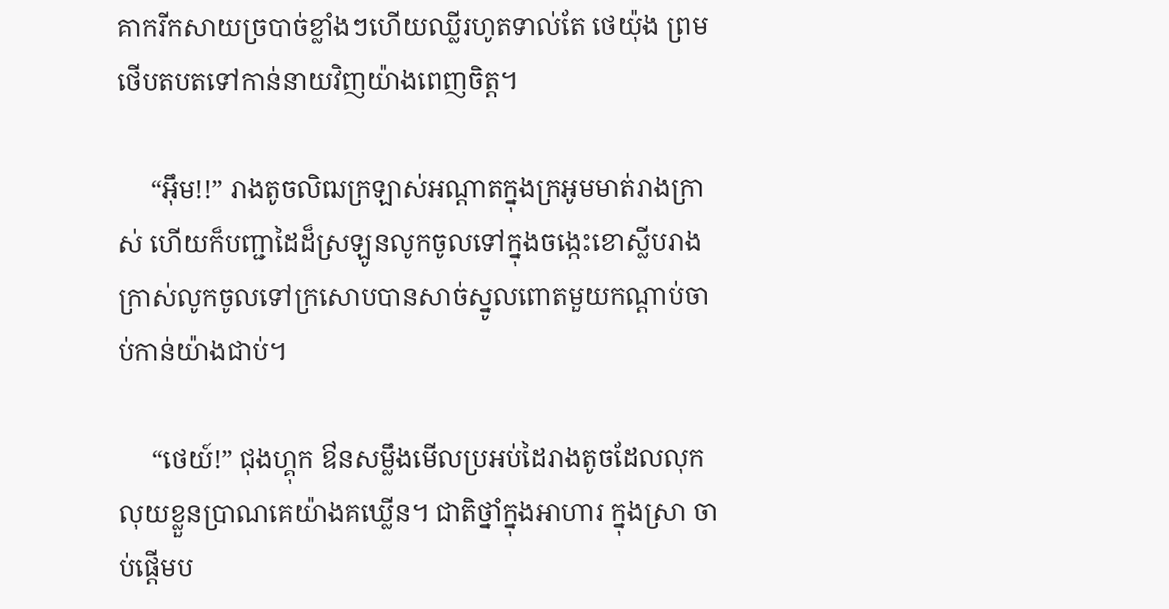គាករីកសាយច្របាច់ខ្លាំងៗហើយឈ្លីរហូតទាល់តែ ថេយ៉ុង ព្រមថើបតបតទៅកាន់នាយវិញយ៉ាងពេញចិត្ត។

     “អ៊ឹម!!” រាងតូចលិឍក្រឡាស់អណ្តាតក្នុងក្រអូមមាត់រាងក្រាស់ ហើយក៏បញ្ជាដៃដ៏ស្រឡូនលូកចូលទៅក្នុងចង្កេះខោស្លីបរាងក្រាស់លូកចូលទៅក្រសោបបានសាច់ស្នូលពោតមួយកណ្តាប់ចាប់កាន់យ៉ាងជាប់។

     “ថេយ៍!” ជុងហ្គុក ឳនសម្លឹងមើលប្រអប់ដៃរាងតូចដែលលុកលុយខ្លួនប្រាណគេយ៉ាងគឃ្លើន។ ជាតិថ្នាំក្នុងអាហារ ក្នុងស្រា ចាប់ផ្តើមប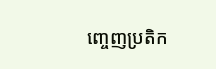ញ្ចេញប្រតិក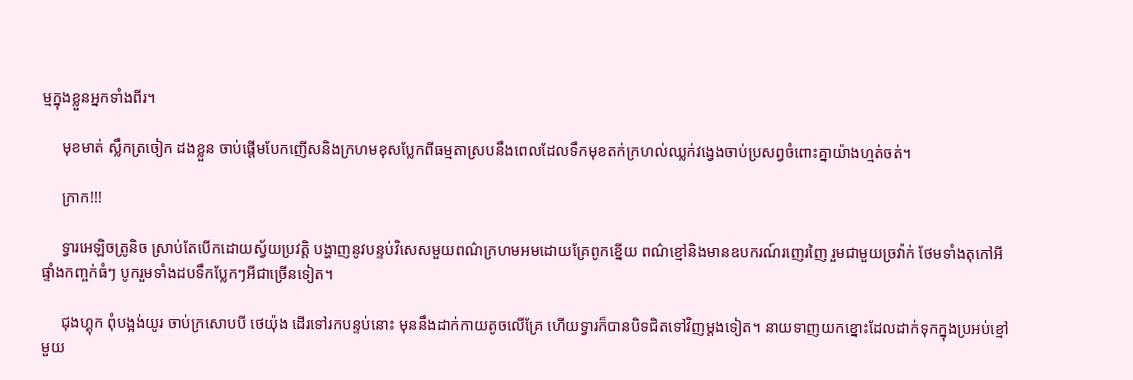ម្មក្នុងខ្លួនអ្នកទាំងពីរ។

     មុខមាត់ ស្លឹកត្រចៀក ដងខ្លួន ចាប់ផ្តើមបែកញើសនិងក្រហមខុសប្លែកពីធម្មតាស្របនឹងពេលដែលទឹកមុខតក់ក្រហល់ឈ្លក់វង្វេងចាប់ប្រសព្វចំពោះគ្នាយ៉ាងហ្មត់ចត់។

     ក្រាក!!!

     ទ្វារអេឡិចត្រូនិច ស្រាប់តែបើកដោយស្វ័យប្រវត្តិ បង្ហាញនូវបន្ទប់វិសេសមួយពណ៌ក្រហមអមដោយគ្រែពូកខ្នើយ ពណ៌ខ្មៅនិងមានឧបករណ៍រញេរញៃ រួមជាមួយច្រវ៉ាក់ ថែមទាំងតុកៅអី ផ្ទាំងកញ្ចក់ធំៗ បូករួមទាំងដបទឹកប្លែកៗអីជាច្រើនទៀត។

     ជុងហ្គុក ពុំបង្អង់យូរ ចាប់ក្រសោបបី ថេយ៉ុង ដើរទៅរកបន្ទប់នោះ មុននឹងដាក់កាយតូចលើគ្រែ ហើយទ្វារក៏បានបិទជិតទៅវិញម្តងទៀត។ នាយទាញយកខ្នោះដែលដាក់ទុកក្នុងប្រអប់ខ្មៅមួយ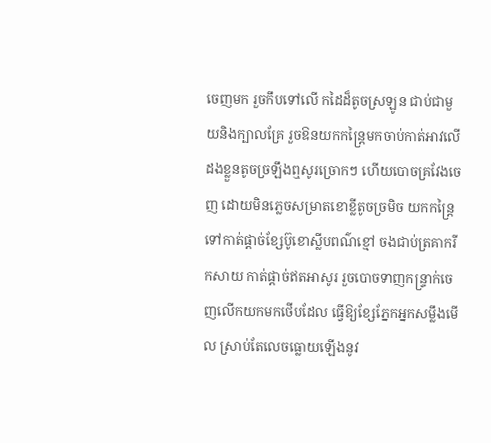ចេញមក រួចកឹបទៅលើ កដៃដ៏តូចស្រឡូន ជាប់ជាមួយនិងក្បាលគ្រែ រួចឱនយកកន្ត្រៃមកចាប់កាត់អាវលើដងខ្លួនតូចច្រឡឹងឮសូរច្រោកៗ ហើយបោចគ្រវែងចេញ ដោយមិនភ្លេចសម្រាតខោខ្លីតូចច្រមិច យកកន្ត្រៃទៅកាត់ផ្តាច់ខ្សែប៊ូខោស្លីបពណ៌ខ្មៅ ចងជាប់ត្រគាករីកសាយ កាត់ផ្តាច់ឥតអាសូរ រួចបោចទាញកន្ទ្រាក់ចេញលើកយកមកថើបដែល ធ្វើឱ្យខ្សែភ្នែកអ្នកសម្លឹងមើល ស្រាប់តែលេចធ្លោយឡើងនូវ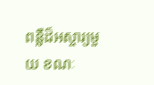ពន្លឺដ៏អស្ចារ្យមួយ ខណៈ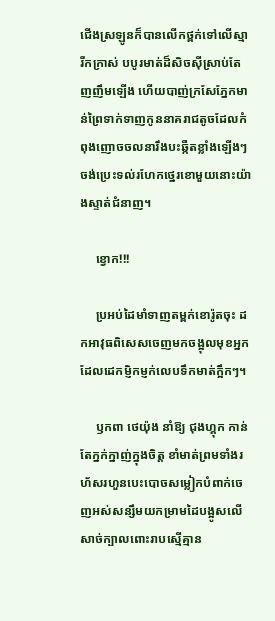ជើងស្រឡូនក៏បានលើកថ្ពក់ទៅលើស្មារីកក្រាស់ បបូរមាត់ដ៏សិចស៊ីស្រាប់តែញញឹមឡើង ហើយបាញ់ក្រសែភ្នែកមាន់ព្រៃទាក់ទាញកូននាគរាជតូចដែលកំពុងញោចចលនារឹងបះឆ្កឺតខ្លាំងឡើងៗ ចង់ប្រេះទល់រហែកថ្នេរខោមួយនោះយ៉ាងស្ទាត់ជំនាញ។

     ខ្វោក!!!

     ប្រអប់ដៃមាំទាញតម្ពក់ខោរ៉ូតចុះ ដកអាវុធពិសេសចេញមកចង្អុលមុខអ្នកដែលដេកម្ញិកម្ញក់លេបទឹកមាត់ក្អឹកៗ។

     ឫកពា ថេយ៉ុង នាំឱ្យ ជុងហ្គុក កាន់តែក្នក់ក្នាញ់ក្នុងចិត្ត ខាំមាត់ព្រមទាំងរហ័សរហួនបេះបោចសម្លៀកបំពាក់ចេញអស់សន្សឹមយកម្រាមដៃបង្អូសលើសាច់ក្បាលពោះរាបស្មើគ្មាន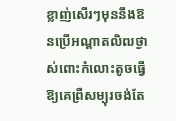ខ្លាញ់សើរៗមុននឹងឱនប្រើអណ្តាតលិឍថ្ងាស់ពោះកំលោះតូចធ្វើឱ្យគេព្រឺសម្បុរចង់តែ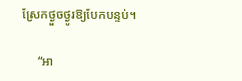ស្រែកថ្ងួចថ្ងូរឱ្យបែកបន្ទប់។

     “អា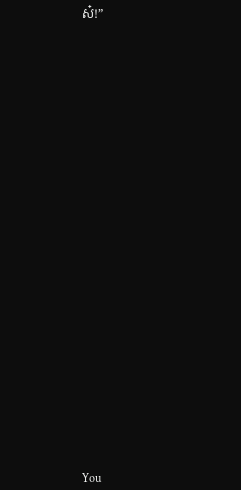ស៎!”


























You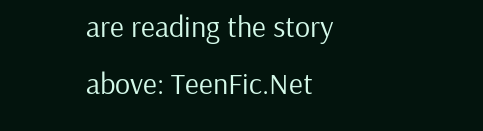are reading the story above: TeenFic.Net